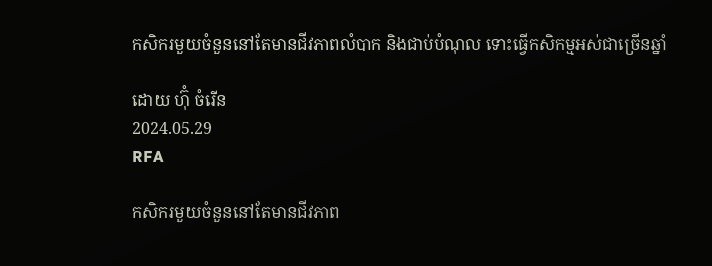កសិករមួយចំនួននៅតែមានជីវភាពលំបាក និងជាប់បំណុល ទោះធ្វើកសិកម្មអស់ជាច្រើនឆ្នាំ

ដោយ ហ៊ុំ ចំរើន
2024.05.29
RFA

កសិករមួយចំនួននៅតែមានជីវភាព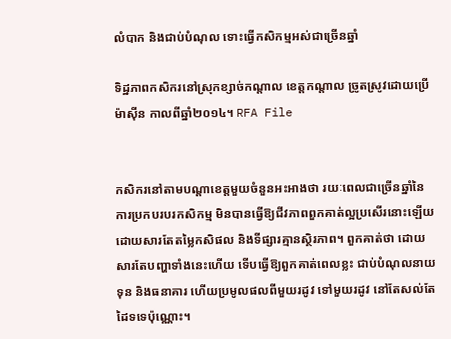លំបាក និងជាប់បំណុល ទោះធ្វើកសិកម្មអស់ជាច្រើនឆ្នាំ

ទិដ្ឋភាពកសិករនៅស្រុកខ្សាច់កណ្ដាល ខេត្តកណ្ដាល ច្រូតស្រូវដោយប្រើម៉ាស៊ីន កាលពីឆ្នាំ២០១៤។ RFA File


កសិករនៅតាមបណ្ដាខេត្តមួយចំនួនអះអាងថា រយៈពេលជាច្រើនឆ្នាំនៃការប្រកបរបរកសិកម្ម មិនបានធ្វើឱ្យជីវភាពពួកគាត់ល្អប្រសើរនោះឡើយ ដោយសារតែតម្លៃកសិផល និងទីផ្សារគ្មានស្ថិរភាព។ ពួកគាត់ថា ដោយសារតែបញ្ហាទាំងនេះហើយ ទើបធ្វើឱ្យពួកគាត់ពេលខ្លះ ជាប់បំណុលនាយទុន និងធនាគារ ហើយប្រមូលផលពីមួយរដូវ ទៅមួយរដូវ នៅតែសល់តែដៃទទេប៉ុណ្ណោះ។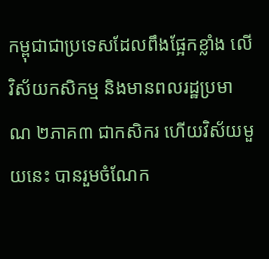កម្ពុជាជាប្រទេសដែលពឹងផ្អែកខ្លាំង លើវិស័យកសិកម្ម និងមានពលរដ្ឋប្រមាណ ២ភាគ៣ ជាកសិករ ហើយវិស័យមួយនេះ បានរួមចំណែក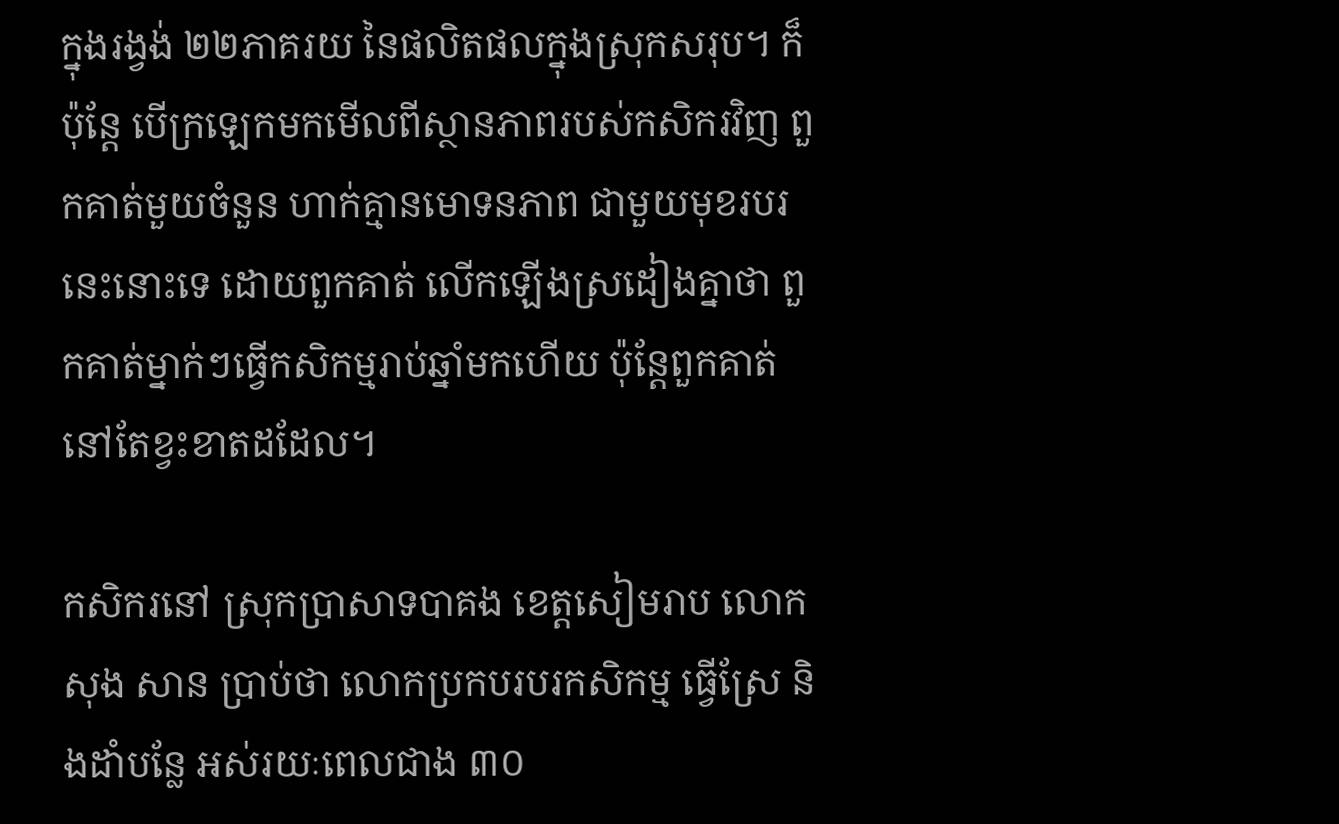ក្នុងរង្វង់ ២២ភាគរយ នៃផលិតផលក្នុងស្រុកសរុប។ ក៏ប៉ុន្តែ បើក្រឡេកមកមើលពីស្ថានភាពរបស់កសិករវិញ ពួកគាត់មួយចំនួន ហាក់គ្មានមោទនភាព ជាមួយមុខរបរនេះនោះទេ ដោយពួកគាត់ លើកឡើងស្រដៀងគ្នាថា ពួកគាត់ម្នាក់ៗធ្វើកសិកម្មរាប់ឆ្នាំមកហើយ ប៉ុន្តែពួកគាត់នៅតែខ្វះខាតដដែល។

កសិករនៅ ស្រុកប្រាសាទបាគង ខេត្តសៀមរាប លោក សុង សាន ប្រាប់ថា លោកប្រកបរបរកសិកម្ម ធ្វើស្រែ និងដាំបន្លែ អស់រយៈពេលជាង ៣០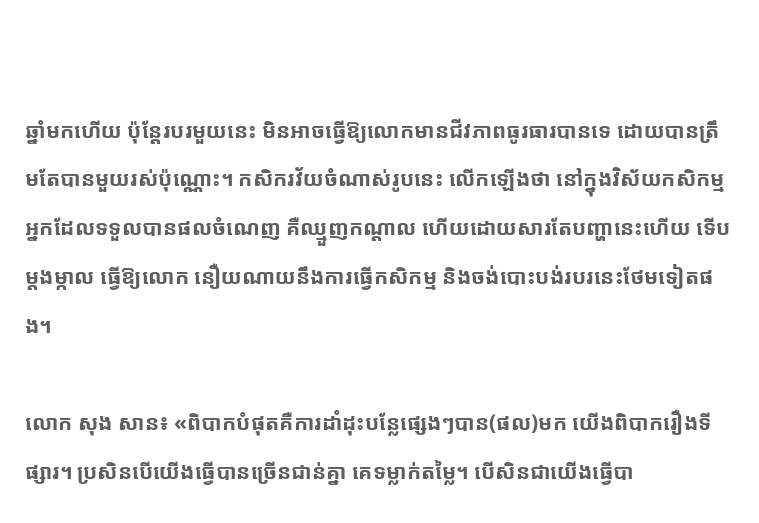ឆ្នាំមកហើយ ប៉ុន្តែរបរមួយនេះ មិនអាចធ្វើឱ្យលោកមានជីវភាពធូរធារបានទេ ដោយបានត្រឹមតែបានមួយរស់ប៉ុណ្ណោះ។ កសិករវ័យចំណាស់រូបនេះ លើកឡើងថា នៅក្នុងវិស័យកសិកម្ម អ្នកដែលទទួលបានផលចំណេញ គឺឈ្មួញកណ្ដាល ហើយដោយសារតែបញ្ហានេះហើយ ទើបម្ដងម្កាល ធ្វើឱ្យលោក នឿយណាយនឹងការធ្វើកសិកម្ម និងចង់បោះបង់របរនេះថែមទៀតផង។

លោក សុង សាន៖ «ពិបាកបំផុតគឺការដាំដុះបន្លែផ្សេងៗបាន(ផល)មក យើងពិបាករឿងទីផ្សារ។ ប្រសិនបើយើងធ្វើបានច្រើនជាន់គ្នា គេទម្លាក់តម្លៃ។ បើសិនជាយើងធ្វើបា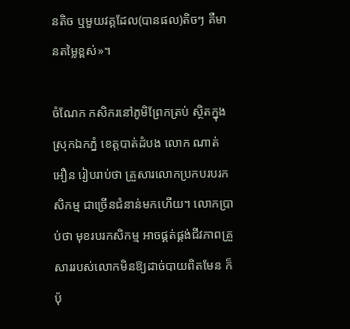នតិច ឬមួយវគ្គដែល(បានផល)តិចៗ គឺមានតម្លៃខ្ពស់»។

ចំណែក កសិករនៅភូមិព្រែកត្រប់ ស្ថិតក្នុងស្រុកឯកភ្នំ ខេត្តបាត់ដំបង លោក ណាត់ អឿន រៀបរាប់ថា គ្រួសារលោកប្រកបរបរកសិកម្ម ជាច្រើនជំនាន់មកហើយ។ លោកប្រាប់ថា មុខរបរកសិកម្ម អាចផ្គត់ផ្គង់ជីវភាពគ្រួសាររបស់លោកមិនឱ្យដាច់បាយពិតមែន ក៏ប៉ុ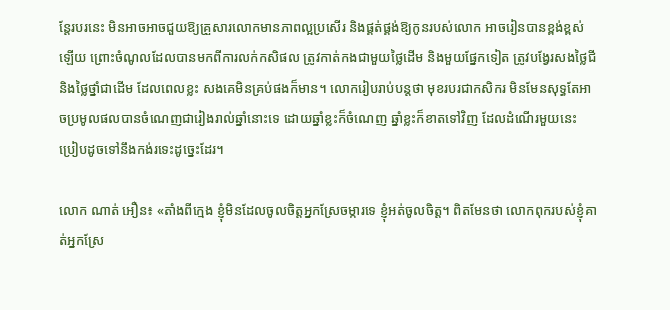ន្តែរបរនេះ មិនអាចអាចជួយឱ្យគ្រួសារលោកមានភាពល្អប្រសើរ និងផ្គត់ផ្គង់ឱ្យកូនរបស់លោក អាចរៀនបានខ្ពង់ខ្ពស់ឡើយ ព្រោះចំណូលដែលបានមកពីការលក់កសិផល ត្រូវកាត់កងជាមួយថ្លៃដើម និងមួយផ្នែកទៀត ត្រូវបង្វែរសងថ្លៃជី និងថ្លៃថ្នាំជាដើម ដែលពេលខ្លះ សងគេមិនគ្រប់ផងក៏មាន។ លោករៀបរាប់បន្តថា មុខរបរជាកសិករ មិនមែនសុទ្ធតែអាចប្រមូលផលបានចំណេញជារៀងរាល់ឆ្នាំនោះទេ ដោយឆ្នាំខ្លះក៏ចំណេញ ឆ្នាំខ្លះក៏ខាតទៅវិញ ដែលដំណើរមួយនេះ ប្រៀបដូចទៅនឹងកង់រទេះដូច្នេះដែរ។

លោក ណាត់ អឿន៖ «តាំងពីក្មេង ខ្ញុំមិនដែលចូលចិត្តអ្នកស្រែចម្ការទេ ខ្ញុំអត់ចូលចិត្ត។ ពិតមែនថា លោកពុករបស់ខ្ញុំគាត់អ្នកស្រែ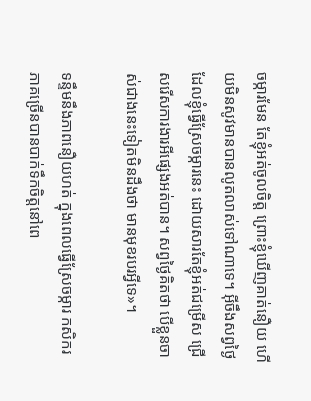ចម្ការមែន តែខ្ញុំអត់ចូលចិត្ត ព្រោះខ្ញុំឃើញគាត់នឿយ ហើយមិនសូវមានបានលូតលាស់ទៅណាទេ។ អ៊ីចឹងសព្វថ្ងៃដែលខ្ញុំធ្វើស្រែចម្ការនេះ ដោយសារតែខ្ញុំអត់ជម្រើស ជ្រើសរើសការងារអីផ្សេងអត់បាន។ សព្វថ្ងៃគិតថា បើខ្លួនចាស់ជាងនេះទៀតមិនដឹងថា មានមុខរបរអ្វីទេ»។

ទន្ទឹមនឹងភាពនឿយហត់ ក្នុងពេលធ្វើស្រែចម្ការ កសិករភាគច្រើនបានបាក់ទឹកចិត្តនៅពេ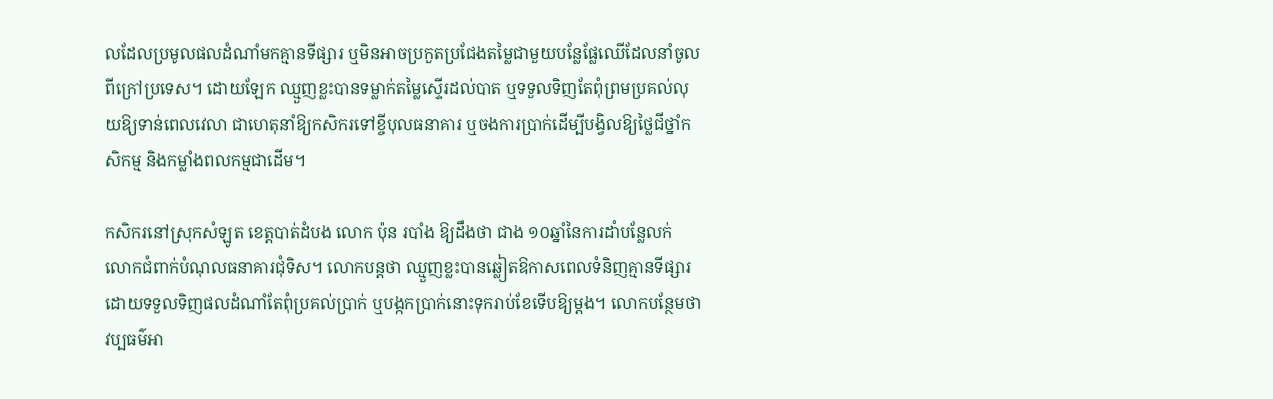លដែលប្រមូលផលដំណាំមកគ្មានទីផ្សារ ឬមិនអាចប្រកួតប្រជែងតម្លៃជាមួយបន្លែផ្លែឈើដែលនាំចូលពីក្រៅប្រទេស។ ដោយឡែក ឈ្មួញខ្លះបានទម្លាក់តម្លៃស្ទើរដល់បាត ឬទទួលទិញតែពុំព្រមប្រគល់លុយឱ្យទាន់ពេលវេលា ជាហេតុនាំឱ្យកសិករទៅខ្ចីបុលធនាគារ ឬចងការប្រាក់ដើម្បីបង្វិលឱ្យថ្លៃជីថ្នាំកសិកម្ម និងកម្លាំងពលកម្មជាដើម។

កសិករនៅស្រុកសំឡូត ខេត្តបាត់ដំបង លោក ប៉ុន របាំង ឱ្យដឹងថា ជាង ១០ឆ្នាំនៃការដាំបន្លែលក់ លោកជំពាក់បំណុលធនាគារជុំទិស។ លោកបន្តថា ឈ្មួញខ្លះបានឆ្លៀតឱកាសពេលទំនិញគ្មានទីផ្សារ ដោយទទួលទិញផលដំណាំតែពុំប្រគល់ប្រាក់ ឬបង្កកប្រាក់នោះទុករាប់ខែទើបឱ្យម្ដង។ លោកបន្ថែមថា វប្បធម៌អា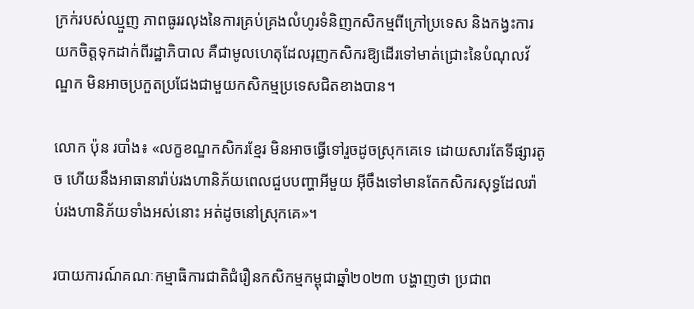ក្រក់របស់ឈ្មួញ ភាពធូររលុងនៃការគ្រប់គ្រងលំហូរទំនិញកសិកម្មពីក្រៅប្រទេស និងកង្វះការយកចិត្តទុកដាក់ពីរដ្ឋាភិបាល គឺជាមូលហេតុដែលរុញកសិករឱ្យដើរទៅមាត់ជ្រោះនៃបំណុលវ័ណ្ឌក មិនអាចប្រកួតប្រជែងជាមួយកសិកម្មប្រទេសជិតខាងបាន។

លោក ប៉ុន របាំង៖ «លក្ខខណ្ឌកសិករខ្មែរ មិនអាចធ្វើទៅរួចដូចស្រុកគេទេ ដោយសារតែទីផ្សារតូច ហើយនឹងអាធានារ៉ាប់រងហានិភ័យពេលជួបបញ្ហាអីមួយ អ៊ីចឹងទៅមានតែកសិករសុទ្ធដែលរ៉ាប់រងហានិភ័យទាំងអស់នោះ អត់ដូចនៅស្រុកគេ»។

របាយការណ៍គណៈកម្មាធិការជាតិជំរឿនកសិកម្មកម្ពុជាឆ្នាំ២០២៣ បង្ហាញថា ប្រជាព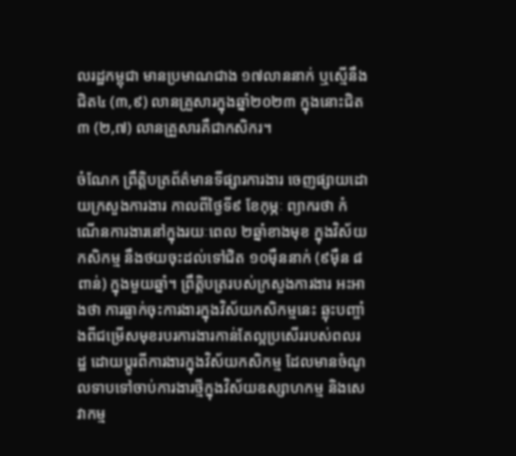លរដ្ឋកម្ពុជា មានប្រមាណជាង ១៧លាននាក់ ឬស្មើនឹងជិត៤ (៣,៩) លានគ្រួសារក្នុងឆ្នាំ២០២៣ ក្នុងនោះជិត៣ (២,៧) លានគ្រួសារគឺជាកសិករ។

ចំណែក ព្រឹត្តិបត្រព័ត៌មានទីផ្សារការងារ ចេញផ្សាយដោយក្រសួងការងារ កាលពីថ្ងៃទី៩ ខែកុម្ភៈ ព្យាករថា កំណើនការងារនៅក្នុងរយៈពេល ២ឆ្នាំខាងមុខ ក្នុងវិស័យកសិកម្ម នឹងថយចុះដល់ទៅជិត ១០ម៉ឺននាក់ (៩ម៉ឺន ៨ពាន់) ក្នុងមួយឆ្នាំ។ ព្រឹត្តិបត្ររបស់ក្រសួងការងារ អះអាងថា ការធ្លាក់ចុះការងារក្នុងវិស័យកសិកម្មនេះ ឆ្លុះបញ្ចាំងពីជម្រើសមុខរបរការងារកាន់តែល្អប្រសើររបស់ពលរដ្ឋ ដោយប្ដូរពីការងារក្នុងវិស័យកសិកម្ម ដែលមានចំណូលទាបទៅចាប់ការងារថ្មីក្នុងវិស័យឧស្សាហកម្ម និងសេវាកម្ម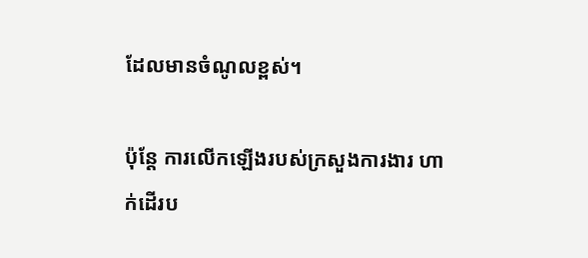ដែលមានចំណូលខ្ពស់។

ប៉ុន្តែ ការលើកឡើងរបស់ក្រសួងការងារ ហាក់ដើរប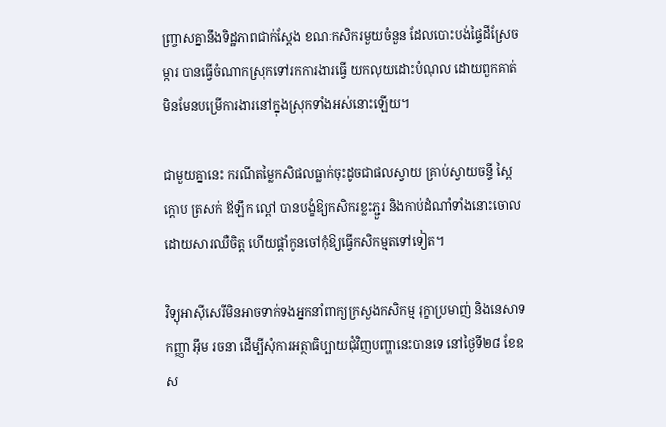ញ្ច្រាសគ្នានឹងទិដ្ឋភាពជាក់ស្ដែង ខណៈកសិករមួយចំនួន ដែលបោះបង់ផ្ទៃដីស្រែចម្ការ បានធ្វើចំណាកស្រុកទៅរកការងារធ្វើ យកលុយដោះបំណុល ដោយពួកគាត់ មិនមែនបម្រើការងារនៅក្នុងស្រុកទាំងអស់នោះឡើយ។

ជាមួយគ្នានេះ ករណីតម្លៃកសិផលធ្លាក់ចុះដូចជាផលស្វាយ គ្រាប់ស្វាយចន្ទី ស្ពៃក្ដោប ត្រសក់ ឪឡឹក ល្ពៅ បានបង្ខំឱ្យកសិករខ្លះភ្ជួរ និងកាប់ដំណាំទាំងនោះចោល ដោយសារឈឺចិត្ត ហើយផ្ដាំកូនចៅកុំឱ្យធ្វើកសិកម្មតទៅទៀត។

វិទ្យុអាស៊ីសេរីមិនអាចទាក់ទងអ្នកនាំពាក្យក្រសួងកសិកម្ម រុក្ខាប្រមាញ់ និងនេសាទ កញ្ញា អ៊ឹម រចនា ដើម្បីសុំការអត្ថាធិប្បាយជុំវិញបញ្ហានេះបានទេ នៅថ្ងៃទី២៨ ខែឧស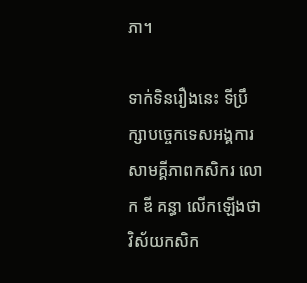ភា។

ទាក់ទិនរឿងនេះ ទីប្រឹក្សាបច្ចេកទេសអង្គការសាមគ្គីភាពកសិករ លោក ឌី គន្ធា លើកឡើងថា វិស័យកសិក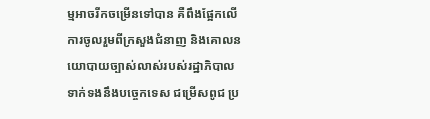ម្មអាចរីកចម្រើនទៅបាន គឺពឹងផ្អែកលើការចូលរួមពីក្រសួងជំនាញ និងគោលនយោបាយច្បាស់លាស់របស់រដ្ឋាភិបាល ទាក់ទងនឹងបច្ចេកទេស ជម្រើសពូជ ប្រ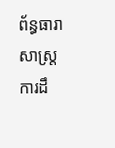ព័ន្ធធារាសាស្ត្រ ការដឹ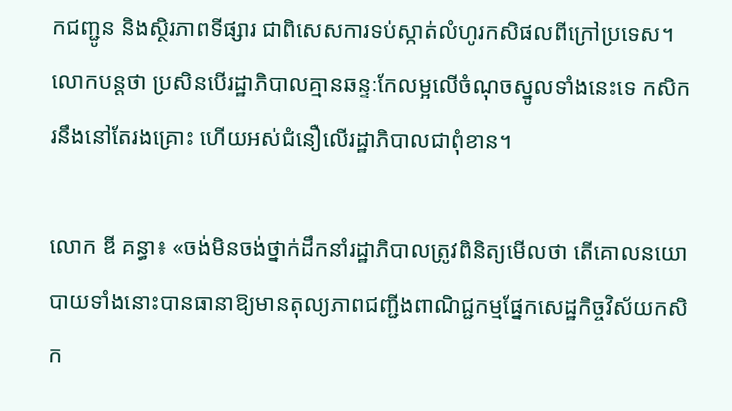កជញ្ជូន និងស្ថិរភាពទីផ្សារ ជាពិសេសការទប់ស្កាត់លំហូរកសិផលពីក្រៅប្រទេស។ លោកបន្តថា ប្រសិនបើរដ្ឋាភិបាលគ្មានឆន្ទៈកែលម្អលើចំណុចស្នូលទាំងនេះទេ កសិករនឹងនៅតែរងគ្រោះ ហើយអស់ជំនឿលើរដ្ឋាភិបាលជាពុំខាន។

លោក ឌី គន្ធា៖ «ចង់មិនចង់ថ្នាក់ដឹកនាំរដ្ឋាភិបាលត្រូវពិនិត្យមើលថា តើគោលនយោបាយទាំងនោះបានធានាឱ្យមានតុល្យភាពជញ្ជីងពាណិជ្ជកម្មផ្នែកសេដ្ឋកិច្ចវិស័យកសិក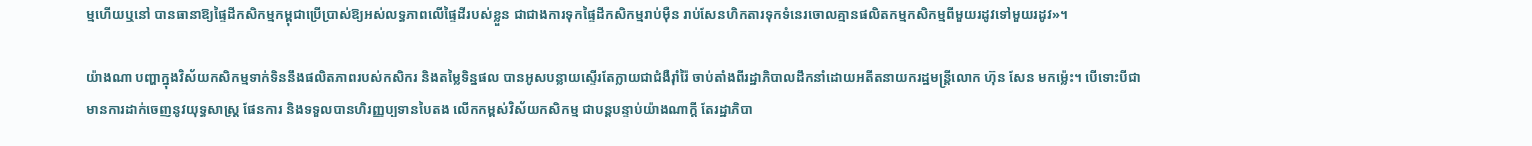ម្មហើយឬនៅ បានធានាឱ្យផ្ទៃដីកសិកម្មកម្ពុជាប្រើប្រាស់ឱ្យអស់លទ្ធភាពលើផ្ទៃដីរបស់ខ្លួន ជាជាងការទុកផ្ទៃដីកសិកម្មរាប់ម៉ឺន រាប់សែនហិកតារទុកទំនេរចោលគ្មានផលិតកម្មកសិកម្មពីមួយរដូវទៅមួយរដូវ»។

យ៉ាងណា បញ្ហាក្នុងវិស័យកសិកម្មទាក់ទិននឹងផលិតភាពរបស់កសិករ និងតម្លៃទិន្នផល បានអូសបន្លាយស្ទើរតែក្លាយជាជំងឺរ៉ាំរ៉ៃ ចាប់តាំងពីរដ្ឋាភិបាលដឹកនាំដោយអតីតនាយករដ្ឋមន្ត្រីលោក ហ៊ុន សែន មកម្ល៉េះ។ បើទោះបីជាមានការដាក់ចេញនូវយុទ្ធសាស្ត្រ ផែនការ និងទទួលបានហិរញ្ញប្បទានបៃតង លើកកម្ពស់វិស័យកសិកម្ម ជាបន្តបន្ទាប់យ៉ាងណាក្ដី តែរដ្ឋាភិបា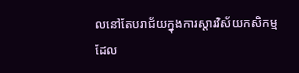លនៅតែបរាជ័យក្នុងការស្ដារវិស័យកសិកម្ម ដែល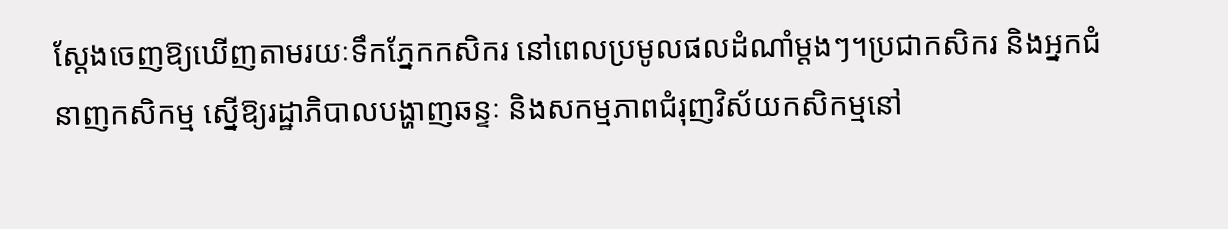ស្ដែងចេញឱ្យឃើញតាមរយៈទឹកភ្នែកកសិករ នៅពេលប្រមូលផលដំណាំម្ដងៗ។ប្រជាកសិករ និងអ្នកជំនាញកសិកម្ម ស្នើឱ្យរដ្ឋាភិបាលបង្ហាញឆន្ទៈ និងសកម្មភាពជំរុញវិស័យកសិកម្មនៅ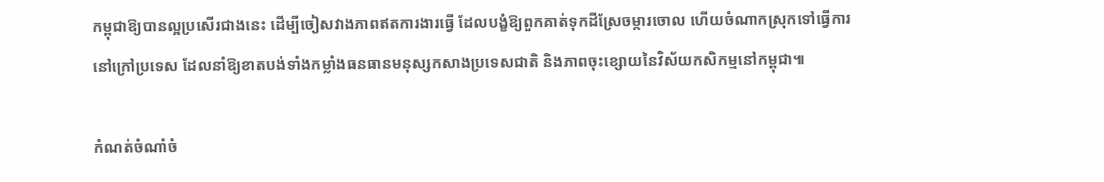កម្ពុជាឱ្យបានល្អប្រសើរជាងនេះ ដើម្បីចៀសវាងភាពឥតការងារធ្វើ ដែលបង្ខំឱ្យពួកគាត់ទុកដីស្រែចម្ការចោល ហើយចំណាកស្រុកទៅធ្វើការនៅក្រៅប្រទេស ដែលនាំឱ្យខាតបង់ទាំងកម្លាំងធនធានមនុស្សកសាងប្រទេសជាតិ និងភាពចុះខ្សោយនៃវិស័យកសិកម្មនៅកម្ពុជា៕

កំណត់ចំណាំចំ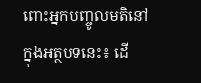ពោះអ្នកបញ្ចូលមតិនៅក្នុងអត្ថបទនេះ៖ ដើ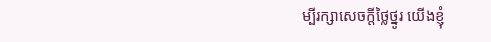ម្បីរក្សាសេចក្ដីថ្លៃថ្នូរ យើងខ្ញុំ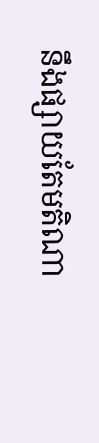នឹងផ្សាយតែមតិណា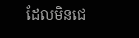ដែលមិនជេ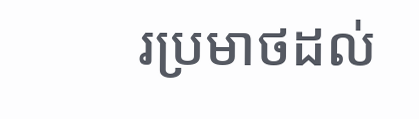រប្រមាថដល់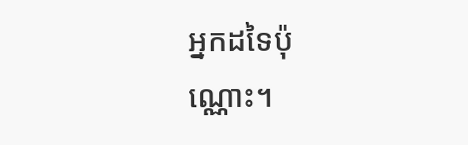អ្នកដទៃប៉ុណ្ណោះ។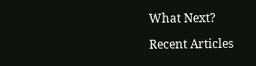What Next?

Recent Articles